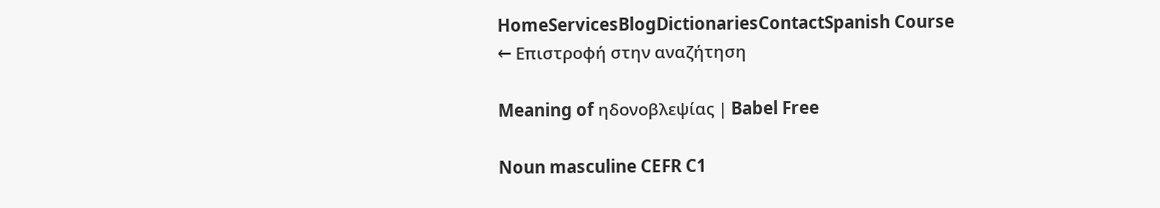HomeServicesBlogDictionariesContactSpanish Course
← Επιστροφή στην αναζήτηση

Meaning of ηδονοβλεψίας | Babel Free

Noun masculine CEFR C1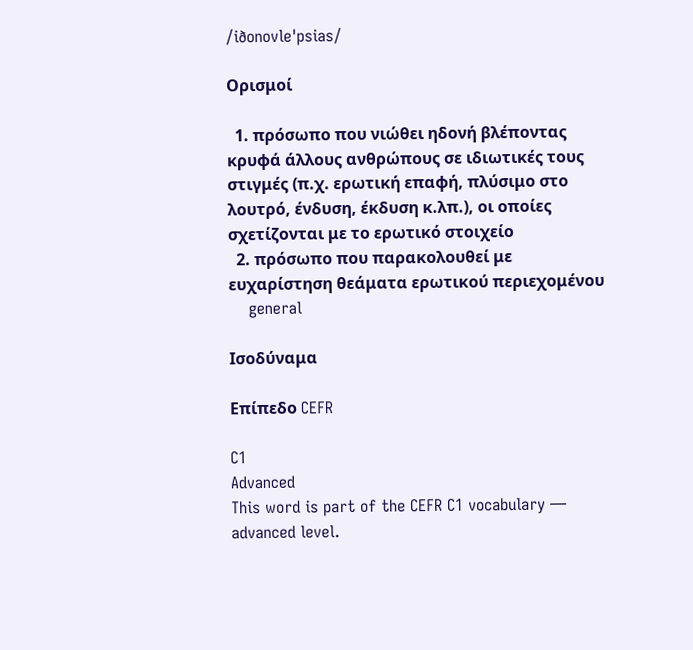/iðonovleˈpsias/

Ορισμοί

  1. πρόσωπο που νιώθει ηδονή βλέποντας κρυφά άλλους ανθρώπους σε ιδιωτικές τους στιγμές (π.χ. ερωτική επαφή, πλύσιμο στο λουτρό, ένδυση, έκδυση κ.λπ.), οι οποίες σχετίζονται με το ερωτικό στοιχείο
  2. πρόσωπο που παρακολουθεί με ευχαρίστηση θεάματα ερωτικού περιεχομένου
    general

Ισοδύναμα

Επίπεδο CEFR

C1
Advanced
This word is part of the CEFR C1 vocabulary — advanced level.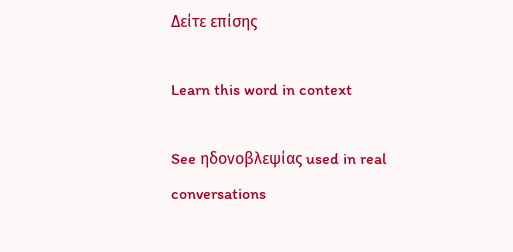Δείτε επίσης

Learn this word in context

See ηδονοβλεψίας used in real conversations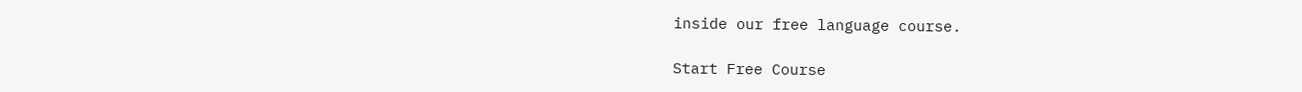inside our free language course.

Start Free Course